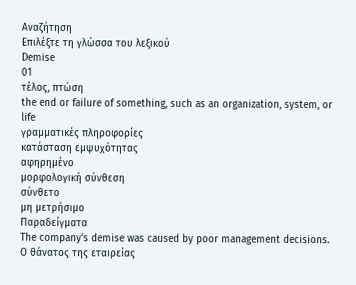Αναζήτηση
Επιλέξτε τη γλώσσα του λεξικού
Demise
01
τέλος, πτώση
the end or failure of something, such as an organization, system, or life
γραμματικές πληροφορίες
κατάσταση εμψυχότητας
αφηρημένο
μορφολογική σύνθεση
σύνθετο
μη μετρήσιμο
Παραδείγματα
The company's demise was caused by poor management decisions.
Ο θάνατος της εταιρείας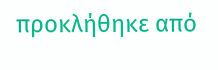προκλήθηκε από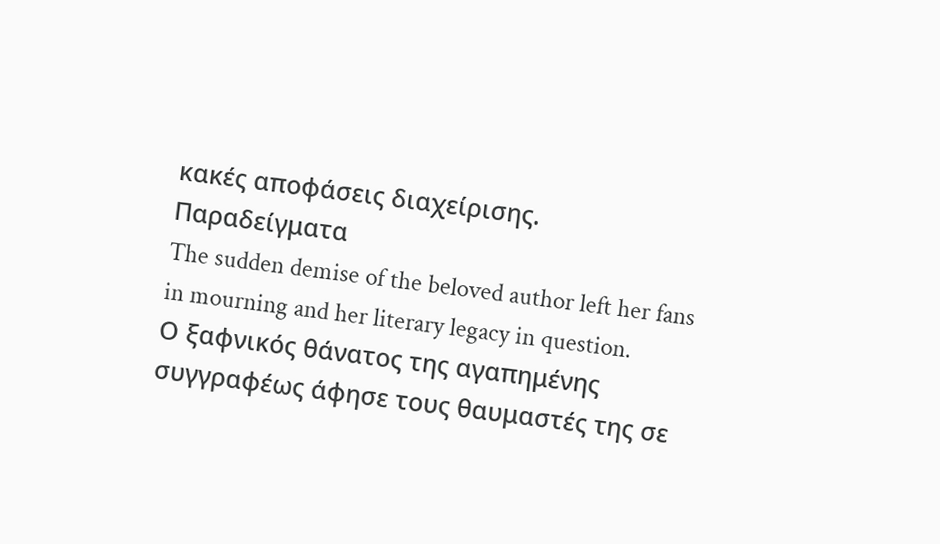κακές αποφάσεις διαχείρισης.
Παραδείγματα
The sudden demise of the beloved author left her fans in mourning and her literary legacy in question.
Ο ξαφνικός θάνατος της αγαπημένης συγγραφέως άφησε τους θαυμαστές της σε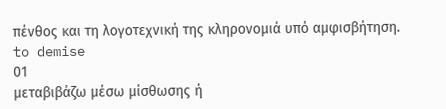πένθος και τη λογοτεχνική της κληρονομιά υπό αμφισβήτηση.
to demise
01
μεταβιβάζω μέσω μίσθωσης ή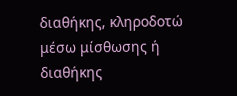διαθήκης, κληροδοτώ μέσω μίσθωσης ή διαθήκης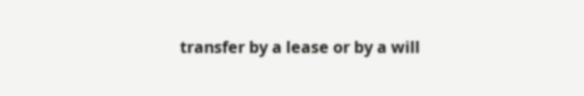transfer by a lease or by a will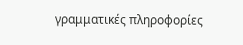γραμματικές πληροφορίες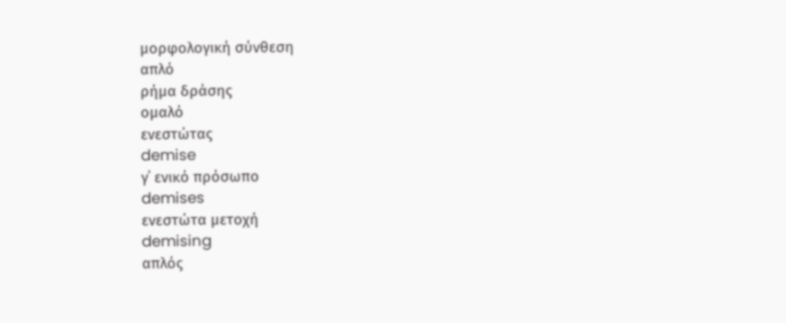μορφολογική σύνθεση
απλό
ρήμα δράσης
ομαλό
ενεστώτας
demise
γ΄ ενικό πρόσωπο
demises
ενεστώτα μετοχή
demising
απλός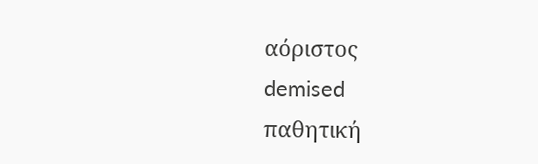αόριστος
demised
παθητική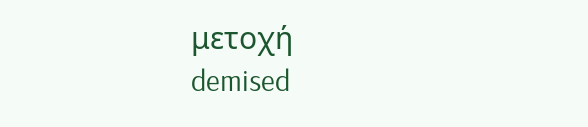μετοχή
demised